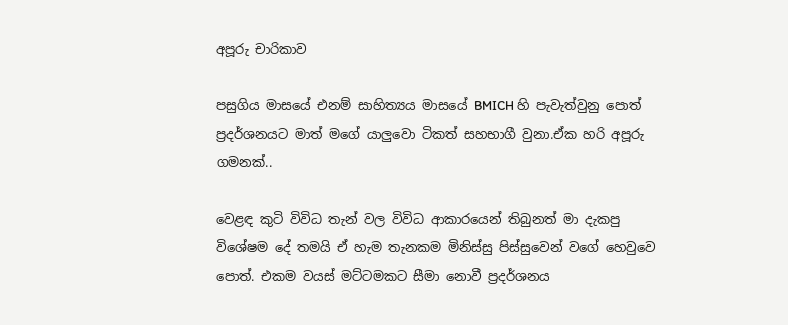අපූරු චාරිකාව

පසුගිය මාසයේ එනම් සාහිත්‍යය මාසයේ BMICH හි පැවැත්වුනු පොත් ප්‍රදර්ශනයට මාත් මගේ යාලුවො ටිකත් සහභාගී වුනා.ඒක හරි අපූරු ගමනක්..

වෙළඳ කුටි විවිධ තැන් වල විවිධ ආකාරයෙන් තිබුනත් මා දැකපු විශේෂම දේ තමයි ඒ හැම තැනකම මිනිස්සු පිස්සුවෙන් වගේ හෙවුවෙ පොත්. එකම වයස් මට්ටමකට සීමා නොවී ප්‍රදර්ශනය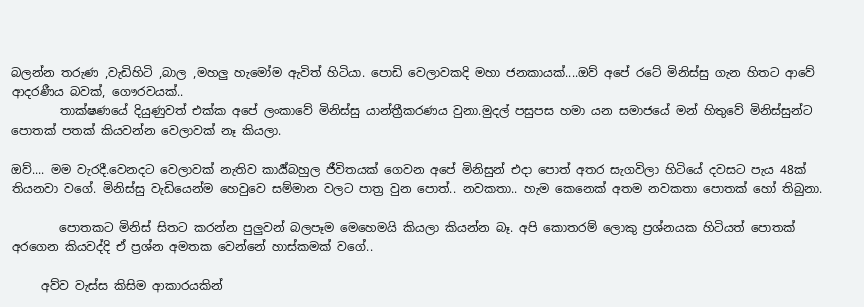බලන්න තරුණ ,වැඩිහිටි ,බාල ,මහලු හැමෝම ඇවිත් හිටියා. පොඩි වෙලාවකදි මහා ජනකායක්....ඔව් අපේ රටේ මිනිස්සු ගැන හිතට ආවේ ආදරණීය බවක්, ගෞරවයක්..
        තාක්ෂණයේ දියුණුවත් එක්ක අපේ ලංකාවේ මිනිස්සු යාන්ත්‍රීකරණය වුනා.මුදල් පසුපස හමා යන සමාජයේ මන් හිතුවේ මිනිස්සුන්ට පොතක් පතක් කියවන්න වෙලාවක් නෑ කියලා.

ඔව්.... මම වැරදී.වෙනදට වෙලාවක් නැතිව කාර්‍ය්බහුල ජීවිතයක් ගෙවන අපේ මිනිසුන් එදා පොත් අතර සැගවිලා හිටියේ දවසට පැය 48ක් තියනවා වගේ. මිනිස්සු වැඩියෙන්ම හෙවුවෙ සම්මාන වලට පාත්‍ර වුන පොත්.. නවකතා.. හැම කෙනෙක් අතම නවකතා පොතක් හෝ තිබුනා.

        පොතකට මිනිස් සිතට කරන්න පුලුවන් බලපෑම මෙහෙමයි කියලා කියන්න බෑ. අපි කොතරම් ලොකු ප්‍රශ්නයක හිටියත් පොතක් අරගෙන කියවද්දි ඒ ප්‍රශ්න අමතක වෙන්නේ හාස්කමක් වගේ..

     අව්ව වැස්ස කිසිම ආකාරයකින්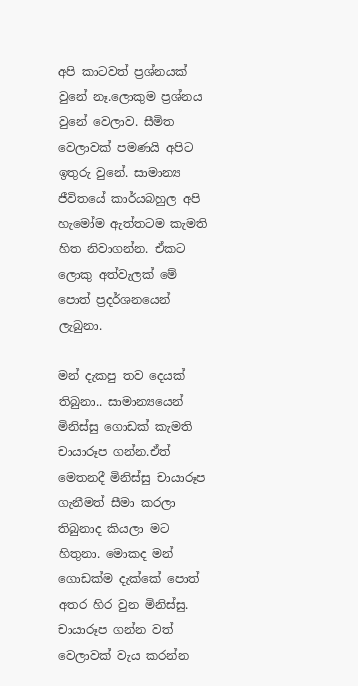අපි කාටවත් ප්‍රශ්නයක් වුනේ නෑ.ලොකුම ප්‍රශ්නය වුනේ වෙලාව. සීමිත වෙලාවක් පමණයි අපිට ඉතුරු වුනේ. සාමාන්‍ය ජීවිතයේ කාර්යබහුල අපි හැමෝම ඇත්තටම කැමති හිත නිවාගන්න. ඒකට ලොකු අත්වැලක් මේ පොත් ප්‍රදර්ශනයෙන් ලැබුනා.

මන් දැකපු තව දෙයක් තිබුනා.. සාමාන්‍යයෙන් මිනිස්සු ගොඩක් කැමති චායාරූප ගන්න.ඒත් මෙතනදී මිනිස්සු චායාරූප ගැනීමත් සීමා කරලා තිබුනාද කියලා මට හිතුනා. මොකද මන් ගොඩක්ම දැක්කේ පොත් අතර හිර වුන මිනිස්සු. චායාරූප ගන්න වත් වෙලාවක් වැය කරන්න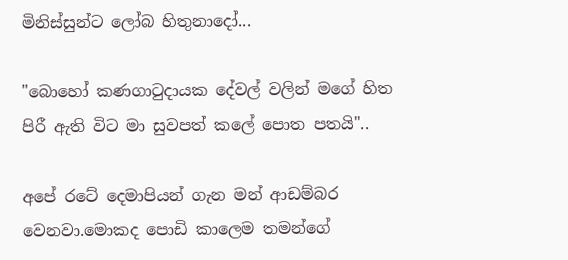මිනිස්සුන්ට ලෝබ හිතුනාදෝ...

"බොහෝ කණගාටුදායක දේවල් වලින් මගේ හිත පිරී ඇති විට මා සුවපත් කලේ පොත පතයි"..

අපේ රටේ දෙමාපියන් ගැන මන් ආඩම්බර වෙනවා.මොකද පොඩි කාලෙම තමන්ගේ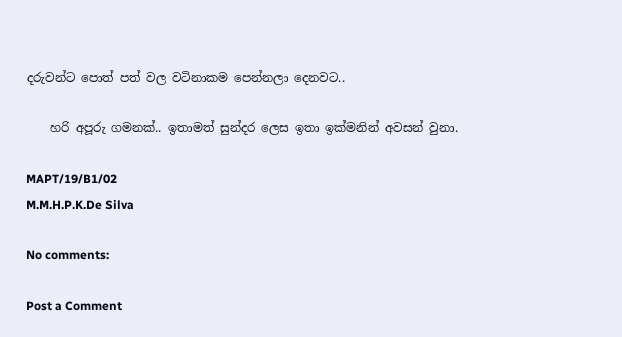දරුවන්ට පොත් පත් වල වටිනාකම පෙන්නලා දෙනවට..

    හරි අපූරු ගමනක්.. ඉතාමත් සුන්දර ලෙස ඉතා ඉක්මනින් අවසන් වුනා.

MAPT/19/B1/02
M.M.H.P.K.De Silva

No comments:

Post a Comment